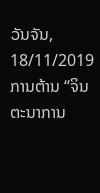ວັນຈັນ, 18/11/2019
ການຕ້ານ “ຈິນຕະນາການ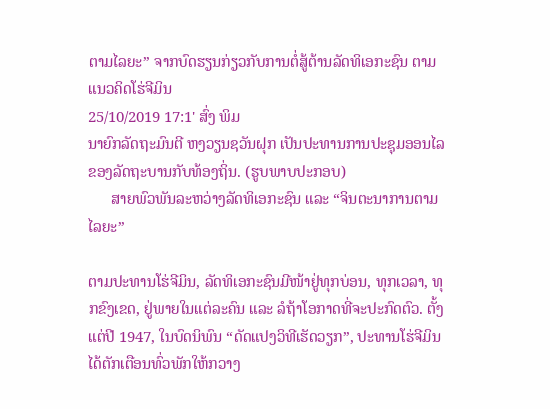ຕາມໄລຍະ” ຈາກບົດຮຽນກ່ຽວກັບການຕໍ່ສູ້ຕ້ານລັດທິເອກະຊົນ ຕາມແນວຄິດໂຮ່ຈີມິນ
25/10/2019 17:1' ສົ່ງ ພິມ
ນາຍົກລັດຖະມົນຕີ ຫງວຽນຊວັນຝຸກ ເປັນປະທານການປະຊຸມອອນໄລຂອງລັດຖະບານກັບທ້ອງຖິ່ນ. (ຮູບພາບປະກອບ)
      ສາຍພົວພັນລະຫວ່າງລັດທິເອກະຊົນ ແລະ “ຈິນຕະນາການຕາມໄລຍະ”

ຕາມປະທານໂຮ່ຈີມິນ, ລັດທິເອກະຊົນມີໜ້າຢູ່ທຸກບ່ອນ, ທຸກເວລາ, ທຸກຂົງເຂດ, ຢູ່ພາຍໃນແຕ່ລະຄົນ ແລະ ລໍຖ້າໂອກາດທີ່ຈະປະກົດຕົວ. ຕັ້ງແຕ່ປີ 1947, ໃນບົດນິພົນ “ດັດແປງວິທີເຮັດວຽກ”, ປະທານໂຮ່ຈີມິນໄດ້ຕັກເຕືອນທົ່ວພັກໃຫ້ກວາງ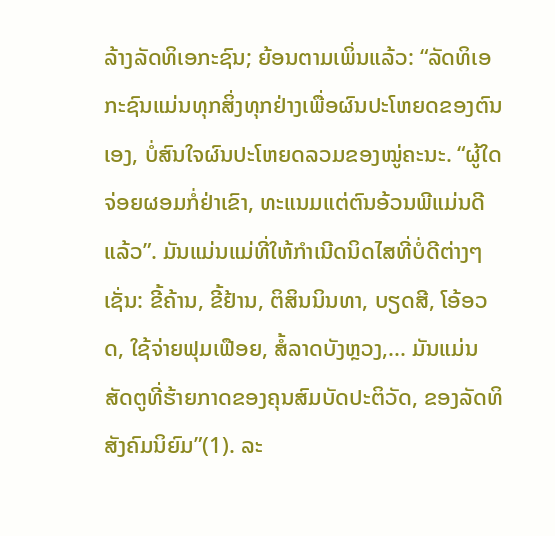ລ້າງລັດທິເອກະຊົນ; ຍ້ອນຕາມເພິ່ນແລ້ວ: “ລັດທິເອກະຊົນແມ່ນທຸກສິ່ງທຸກຢ່າງເພື່ອຜົນປະໂຫຍດຂອງຕົນເອງ, ບໍ່ສົນໃຈຜົນປະໂຫຍດລວມຂອງໝູ່ຄະນະ. “ຜູ້ໃດຈ່ອຍຜອມກໍ່ຢ່າເຂົາ, ທະແນມແຕ່ຕົນອ້ວນພີແມ່ນດີແລ້ວ”. ມັນແມ່ນແມ່ທີ່ໃຫ້ກຳເນີດນິດໄສທີ່ບໍ່ດີຕ່າງໆເຊັ່ນ: ຂີ້ຄ້ານ, ຂີ້ຢ້ານ, ຕິສິນນິນທາ, ບຽດສີ, ໂອ້ອວດ, ໃຊ້ຈ່າຍຟຸມເຟືອຍ, ສໍ້ລາດບັງຫຼວງ,... ມັນແມ່ນສັດຕູທີ່ຮ້າຍກາດຂອງຄຸນສົມບັດປະຕິວັດ, ຂອງລັດທິສັງຄົມນິຍົມ”(1). ລະ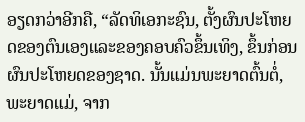ອຽດກວ່າອີກຄື, “ລັດທິເອກະຊົນ, ຕັ້ງຜົນປະໂຫຍດຂອງຕົນເອງແລະຂອງຄອບຄົວຂຶ້ນເທິງ, ຂຶ້ນກ່ອນຜົນປະໂຫຍດຂອງຊາດ. ນັ້ນແມ່ນພະຍາດຕົ້ນຕໍ່, ພະຍາດແມ່, ຈາກ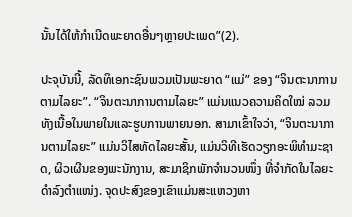ນັ້ນໄດ້ໃຫ້ກຳເນີດພະຍາດອື່ນໆຫຼາຍປະເພດ”(2).

ປະຈຸບັນນີ້, ລັດທິເອກະຊົນພວມເປັນພະຍາດ “ແມ່” ຂອງ “ຈິນຕະນາການຕາມໄລຍະ”. “ຈິນຕະນາການຕາມໄລຍະ” ແມ່ນແນວຄວາມຄິດໃໝ່ ລວມທັງເນື້ອໃນພາຍໃນແລະຮູບການພາຍນອກ. ສາມາເຂົ້າໃຈວ່າ, “ຈິນຕະນາການຕາມໄລຍະ” ແມ່ນວິໄສທັດໄລຍະສັ້ນ, ແມ່ນວິທີເຮັດວຽກອະພິທຳມະຊາດ, ຜິວເຜີນຂອງພະນັກງານ, ສະມາຊິກພັກຈຳນວນໜຶ່ງ ທີ່ຈຳກັດໃນໄລຍະດຳລົງຕຳແໜ່ງ. ຈຸດປະສົງຂອງເຂົາແມ່ນສະແຫວງຫາ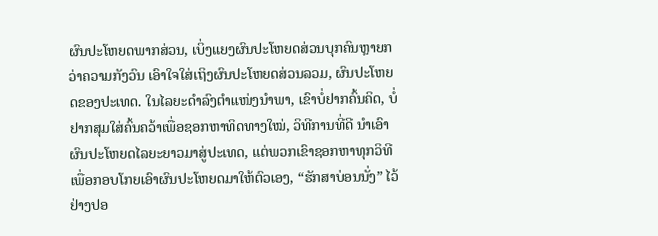ຜົນປະໂຫຍດພາກສ່ວນ, ເບິ່ງແຍງຜົນປະໂຫຍດສ່ວນບຸກຄົນຫຼາຍກວ່າຄວາມກັງວົນ ເອົາໃຈໃສ່ເຖິງຜົນປະໂຫຍດສ່ວນລວມ, ຜົນປະໂຫຍດຂອງປະເທດ. ໃນໄລຍະດຳລົງຕຳແໜ່ງນຳພາ, ເຂົາບໍ່ຢາກຄົ້ນຄິດ, ບໍ່ຢາກສຸມໃສ່ຄົ້ນຄວ້າເພື່ອຊອກຫາທິດທາງໃໝ່, ວິທີການທີ່ດີ ນຳເອົາຜົນປະໂຫຍດໄລຍະຍາວມາສູ່ປະເທດ, ແຕ່ພວກເຂົາຊອກຫາທຸກວິທີເພື່ອກອບໂກຍເອົາຜົນປະໂຫຍດມາໃຫ້ຕົວເອງ, “ຮັກສາບ່ອນນັ່ງ” ໄວ້ຢ່າງປອ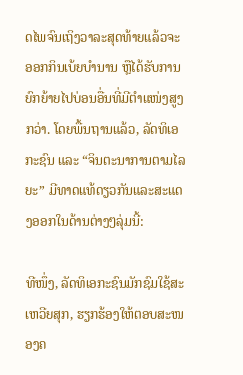ດໄພຈົນເຖິງວາລະສຸດທ້າຍແລ້ວຈະອອກກິນເບ້ຍບຳນານ ຫຼືໄດ້ຮັບການຍົກຍ້າຍໄປບ່ອນອື່ນທີ່ມີຕຳແໜ່ງສູງກວ່າ. ໂດຍພື້ນຖານແລ້ວ, ລັດທິເອກະຊົນ ແລະ “ຈິນຕະນາການຕາມໄລຍະ” ມີທາດແທ້ດຽວກັນແລະສະແດງອອກໃນດ້ານຕ່າງໆລຸ່ມນີ້:

ທີໜຶ່ງ, ລັດທິເອກະຊົນມັກຊົມໃຊ້ສະເຫວີຍສຸກ, ຮຽກຮ້ອງໃຫ້ຕອບສະໜອງຄ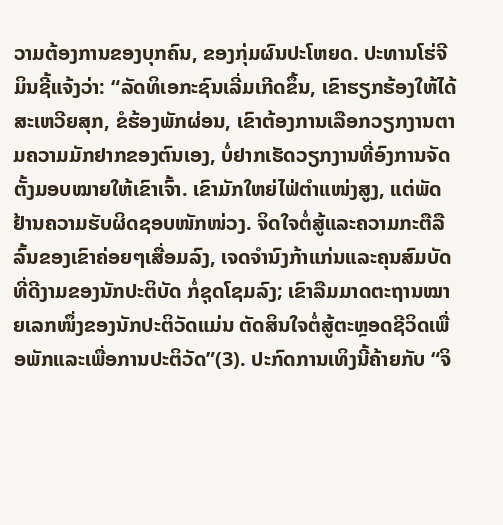ວາມຕ້ອງການຂອງບຸກຄົນ, ຂອງກຸ່ມຜົນປະໂຫຍດ. ປະທານໂຮ່ຈີມິນຊີ້ແຈ້ງວ່າ: “ລັດທິເອກະຊົນເລີ່ມເກີດຂຶ້ນ, ເຂົາຮຽກຮ້ອງໃຫ້ໄດ້ສະເຫວີຍສຸກ, ຂໍຮ້ອງພັກຜ່ອນ, ເຂົາຕ້ອງການເລືອກວຽກງານຕາມຄວາມມັກຢາກຂອງຕົນເອງ, ບໍ່ຢາກເຮັດວຽກງານທີ່ອົງການຈັດຕັ້ງມອບໝາຍໃຫ້ເຂົາເຈົ້າ. ເຂົາມັກໃຫຍ່ໄຟ່ຕຳແໜ່ງສູງ, ແຕ່ພັດຢ້ານຄວາມຮັບຜິດຊອບໜັກໜ່ວງ. ຈິດໃຈຕໍ່ສູ້ແລະຄວາມກະຕືລືລົ້ນຂອງເຂົາຄ່ອຍໆເສື່ອມລົງ, ເຈດຈຳນົງກ້າແກ່ນແລະຄຸນສົມບັດທີ່ດີງາມຂອງນັກປະຕິບັດ ກໍ່ຊຸດໂຊມລົງ; ເຂົາລືມມາດຕະຖານໝາຍເລກໜຶ່ງຂອງນັກປະຕິວັດແມ່ນ ຕັດສິນໃຈຕໍ່ສູ້ຕະຫຼອດຊີວິດເພື່ອພັກແລະເພື່ອການປະຕິວັດ”(3). ປະກົດການເທິງນີ້ຄ້າຍກັບ “ຈິ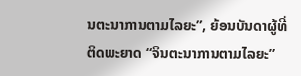ນຕະນາການຕາມໄລຍະ”, ຍ້ອນບັນດາຜູ້ທີ່ຕິດພະຍາດ “ຈິນຕະນາການຕາມໄລຍະ”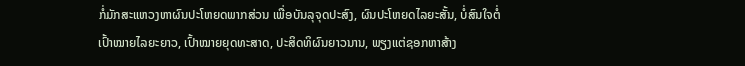ກໍ່ມັກສະແຫວງຫາຜົນປະໂຫຍດພາກສ່ວນ ເພື່ອບັນລຸຈຸດປະສົງ, ຜົນປະໂຫຍດໄລຍະສັ້ນ, ບໍ່ສົນໃຈຕໍ່ເປົ້າໝາຍໄລຍະຍາວ, ເປົ້າໝາຍຍຸດທະສາດ, ປະສິດທິຜົນຍາວນານ, ພຽງແຕ່ຊອກຫາສ້າງ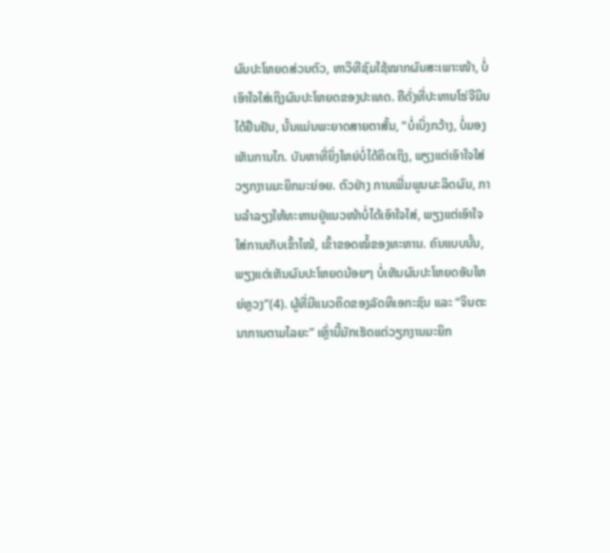ຜົນປະໂຫຍດສ່ວນຕົວ, ຫາວິທີຊົມໃຊ້ໝາກຜົນສະເພາະໜ້າ, ບໍ່ເອົາໃຈໃສ່ເຖິງຜົນປະໂຫຍດຂອງປະເທດ. ຄືດັ່ງທີ່ປະທານໂຮ່ຈີມິນໄດ້ຢືນຢັນ, ນັ້ນແມ່ນພະຍາດສາຍຕາສັ້ນ, “ບໍ່ເບິ່ງກວ້າງ, ບໍ່ມອງເຫັນການໄກ. ບັນຫາທີ່ຍິ່ງໃຫຍ່ບໍ່ໄດ້ຄິດເຖິງ, ພຽງແຕ່ເອົາໃຈໃສ່ວຽກງານມະຍິກມະຍ່ອຍ. ຕົວຢ່າງ ການເພີ່ມພູນຜະລິດຜົນ, ການລຳລຽງໃຫ້ທະຫານຢູ່ແນວໜ້າບໍ່ໄດ້ເອົາໃຈໃສ່, ພຽງແຕ່ເອົາໃຈໃສ່ການເກັບເຂົ້າໄໝ້, ເຂົ້າຂອດໝໍ້ຂອງທະຫານ. ຄົນແບບນັ້ນ, ພຽງແຕ່ເຫັນຜົນປະໂຫຍດນ້ອຍໆ ບໍ່ເຫັນຜົນປະໂຫຍດອັນໃຫຍ່ຫຼວງ”(4). ຜູ້ທີ່ມີແນວຄິດຂອງລັດທິເອກະຊົນ ແລະ “ຈິນຕະນາການຕາມໄລຍະ” ເຫຼົ່ານີ້ມັກເຮັດແຕ່ວຽກງານມະຍິກ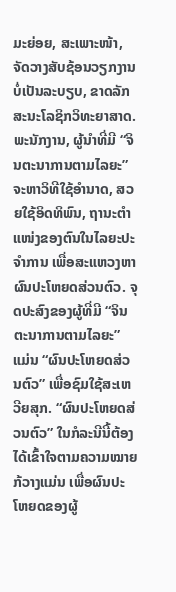ມະຍ່ອຍ, ສະເພາະໜ້າ,  ຈັດວາງສັບຊ້ອນວຽກງານບໍ່ເປັນລະບຽບ, ຂາດລັກສະນະໂລຊິກວິທະຍາສາດ. ພະນັກງານ, ຜູ້ນຳທີ່ມີ “ຈິນຕະນາການຕາມໄລຍະ” ຈະຫາວິທີໃຊ້ອຳນາດ, ສວຍໃຊ້ອິດທິພົນ, ຖານະຕຳແໜ່ງຂອງຕົນໃນໄລຍະປະຈຳການ ເພື່ອສະແຫວງຫາຜົນປະໂຫຍດສ່ວນຕົວ. ຈຸດປະສົງຂອງຜູ້ທີ່ມີ “ຈິນຕະນາການຕາມໄລຍະ” ແມ່ນ “ຜົນປະໂຫຍດສ່ວນຕົວ” ເພື່ອຊົມໃຊ້ສະເຫວີຍສຸກ. “ຜົນປະໂຫຍດສ່ວນຕົວ” ໃນກໍລະນີນີ້ຕ້ອງໄດ້ເຂົ້າໃຈຕາມຄວາມໝາຍກ້ວາງແມ່ນ ເພື່ອຜົນປະໂຫຍດຂອງຜູ້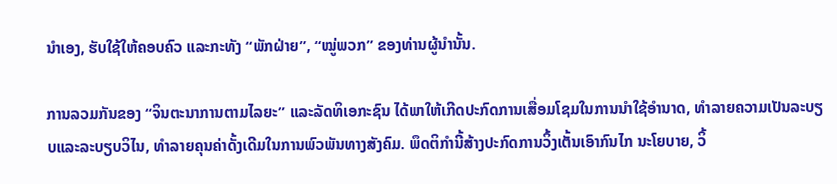ນຳເອງ, ຮັບໃຊ້ໃຫ້ຄອບຄົວ ແລະກະທັງ “ພັກຝ່າຍ”, “ໝູ່ພວກ” ຂອງທ່ານຜູ້ນຳນັ້ນ.

ການລວມກັນຂອງ “ຈິນຕະນາການຕາມໄລຍະ” ແລະລັດທິເອກະຊົນ ໄດ້ພາໃຫ້ເກີດປະກົດການເສື່ອມໂຊມໃນການນຳໃຊ້ອຳນາດ, ທຳລາຍຄວາມເປັນລະບຽບແລະລະບຽບວິໄນ, ທຳລາຍຄຸນຄ່າດັ້ງເດີມໃນການພົວພັນທາງສັງຄົມ. ພຶດຕິກຳນີ້ສ້າງປະກົດການວິ້ງເຕັ້ນເອົາກົນໄກ ນະໂຍບາຍ, ວິ້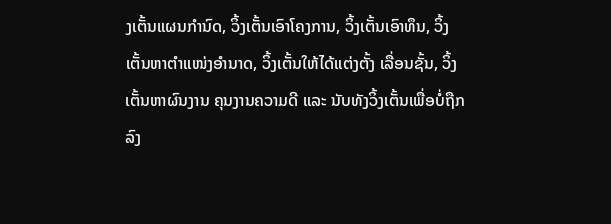ງເຕັ້ນແຜນກຳນົດ, ວິ້ງເຕັ້ນເອົາໂຄງການ, ວິ້ງເຕັ້ນເອົາທຶນ, ວິ້ງເຕັ້ນຫາຕຳແໜ່ງອຳນາດ, ວິ້ງເຕັ້ນໃຫ້ໄດ້ແຕ່ງຕັ້ງ ເລື່ອນຊັ້ນ, ວິ້ງເຕັ້ນຫາຜົນງານ ຄຸນງານຄວາມດີ ແລະ ນັບທັງວິ້ງເຕັ້ນເພື່ອບໍ່ຖືກລົງ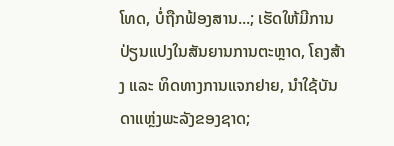ໂທດ, ບໍ່ຖືກຟ້ອງສານ...; ເຮັດໃຫ້ມີການປ່ຽນແປງໃນສັນຍານການຕະຫຼາດ, ໂຄງສ້າງ ແລະ ທິດທາງການແຈກຢາຍ, ນຳໃຊ້ບັນດາແຫຼ່ງພະລັງຂອງຊາດ;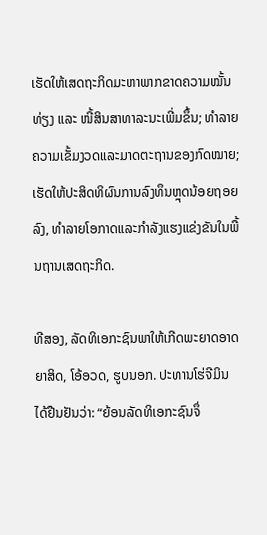ເຮັດໃຫ້ເສດຖະກິດມະຫາພາກຂາດຄວາມໝັ້ນທ່ຽງ ແລະ ໜີ້ສິນສາທາລະນະເພີ່ມຂຶ້ນ; ທຳລາຍຄວາມເຂັ້ມງວດແລະມາດຕະຖານຂອງກົດໝາຍ; ເຮັດໃຫ້ປະສິດທິຜົນການລົງທຶນຫຼຸດນ້ອຍຖອຍລົງ, ທຳລາຍໂອກາດແລະກຳລັງແຮງແຂ່ງຂັນໃນພື້ນຖານເສດຖະກິດ.

ທີສອງ, ລັດທິເອກະຊົນພາໃຫ້ເກີດພະຍາດອາດຍາສິດ, ໂອ້ອວດ, ຮູບນອກ. ປະທານໂຮ່ຈີມິນ ໄດ້ຢືນຢັນວ່າ: “ຍ້ອນລັດທິເອກະຊົນຈຶ່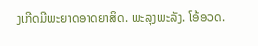ງເກີດມີພະຍາດອາດຍາສິດ. ພະລຸງພະລັງ. ໂອ້ອວດ.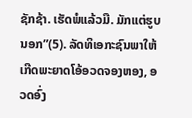ຊັກຊ້າ. ເຮັດພໍແລ້ວມື. ມັກແຕ່ຮູບນອກ”(5). ລັດທິເອກະຊົນພາໃຫ້ເກີດພະຍາດໂອ້ອວດຈອງຫອງ, ອວດອົ່ງ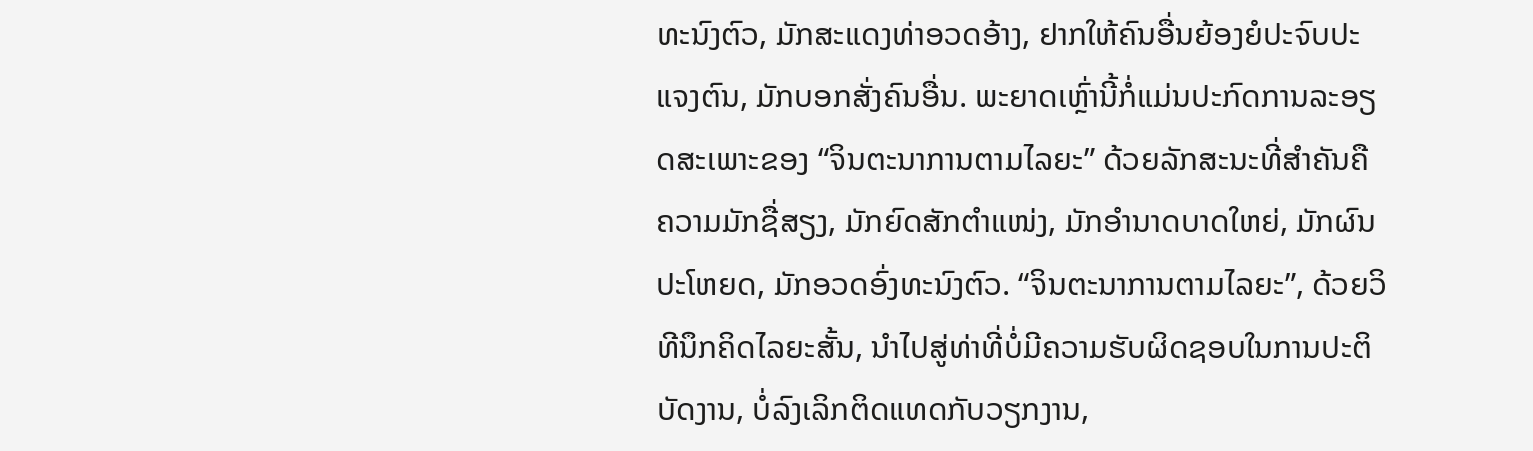ທະນົງຕົວ, ມັກສະແດງທ່າອວດອ້າງ, ຢາກໃຫ້ຄົນອື່ນຍ້ອງຍໍປະຈົບປະແຈງຕົນ, ມັກບອກສັ່ງຄົນອື່ນ. ພະຍາດເຫຼົ່ານີ້ກໍ່ແມ່ນປະກົດການລະອຽດສະເພາະຂອງ “ຈິນຕະນາການຕາມໄລຍະ” ດ້ວຍລັກສະນະທີ່ສຳຄັນຄື ຄວາມມັກຊື່ສຽງ, ມັກຍົດສັກຕຳແໜ່ງ, ມັກອຳນາດບາດໃຫຍ່, ມັກຜົນປະໂຫຍດ, ມັກອວດອົ່ງທະນົງຕົວ. “ຈິນຕະນາການຕາມໄລຍະ”, ດ້ວຍວິທີນຶກຄິດໄລຍະສັ້ນ, ນຳໄປສູ່ທ່າທີ່ບໍ່ມີຄວາມຮັບຜິດຊອບໃນການປະຕິບັດງານ, ບໍ່ລົງເລິກຕິດແທດກັບວຽກງານ,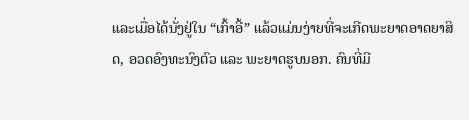ແລະເມື່ອໄດ້ນັ່ງຢູ່ໃນ “ເກົ້າອີ້” ແລ້ວແມ່ນງ່າຍທີ່ຈະເກີດພະຍາດອາດຍາສິດ, ອວດອົງທະນົງຕົວ ແລະ ພະຍາດຮູບນອກ. ຄົນທີ່ມີ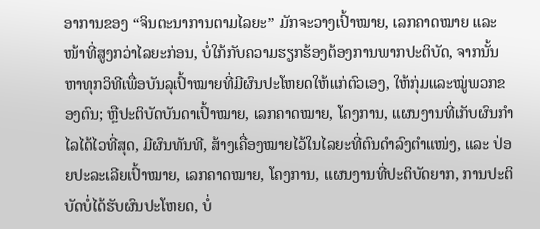ອາການຂອງ “ຈິນຕະນາການຕາມໄລຍະ” ມັກຈະວາງເປົ້າໝາຍ, ເລກຄາດໝາຍ ແລະ ໜ້າທີ່ສູງກວ່າໄລຍະກ່ອນ, ບໍ່ໃກ້ກັບຄວາມຮຽກຮ້ອງຕ້ອງການພາກປະຕິບັດ, ຈາກນັ້ນຫາທຸກວິທີເພື່ອບັນລຸເປົ້າໝາຍທີ່ມີຜົນປະໂຫຍດໃຫ້ແກ່ຕົວເອງ, ໃຫ້ກຸ່ມແລະໝູ່ພວກຂອງຕົນ; ຫຼືປະຕິບັດບັນດາເປົ້າໝາຍ, ເລກຄາດໝາຍ, ໂຄງການ, ແຜນງານທີ່ເກັບຜົນກຳໄລໄດ້ໄວທີ່ສຸດ, ມີຜົນທັນທີ, ສ້າງເຄື່ອງໝາຍໄວ້ໃນໄລຍະທີ່ຕົນດຳລົງຕຳແໜ່ງ, ແລະ ປ່ອຍປະລະເລີຍເປົ້າໝາຍ, ເລກຄາດໝາຍ, ໂຄງການ, ແຜນງານທີ່ປະຕິບັດຍາກ, ການປະຕິບັດບໍ່ໄດ້ຮັບຜົນປະໂຫຍດ, ບໍ່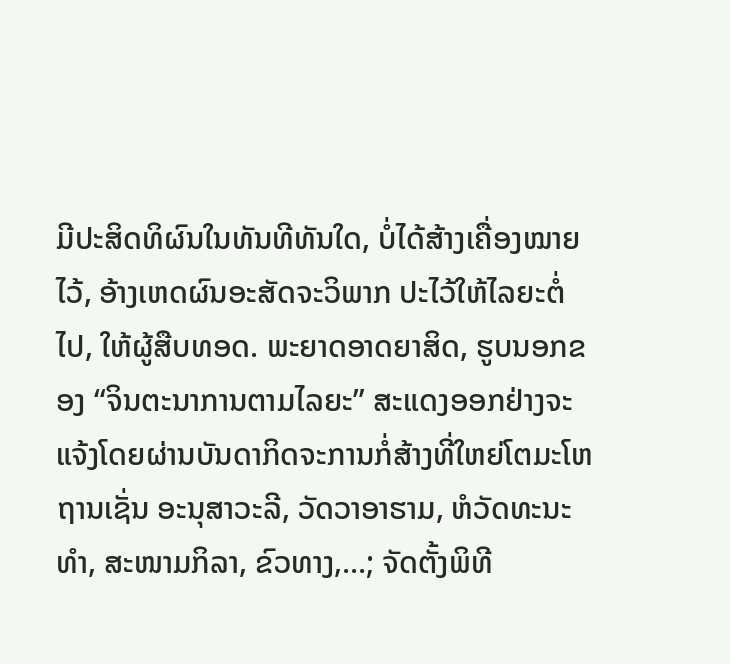ມີປະສິດທິຜົນໃນທັນທີທັນໃດ, ບໍ່ໄດ້ສ້າງເຄື່ອງໝາຍໄວ້, ອ້າງເຫດຜົນອະສັດຈະວິພາກ ປະໄວ້ໃຫ້ໄລຍະຕໍ່ໄປ, ໃຫ້ຜູ້ສືບທອດ. ພະຍາດອາດຍາສິດ, ຮູບນອກຂອງ “ຈິນຕະນາການຕາມໄລຍະ” ສະແດງອອກຢ່າງຈະແຈ້ງໂດຍຜ່ານບັນດາກິດຈະການກໍ່ສ້າງທີ່ໃຫຍ່ໂຕມະໂຫຖານເຊັ່ນ ອະນຸສາວະລີ, ວັດວາອາຮາມ, ຫໍວັດທະນະທຳ, ສະໜາມກິລາ, ຂົວທາງ,...; ຈັດຕັ້ງພິທີ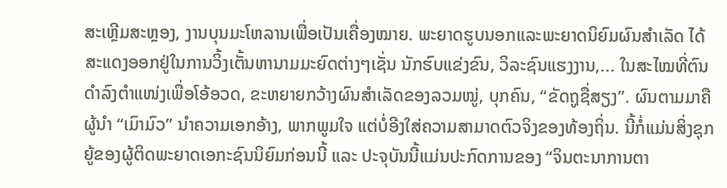ສະເຫຼີມສະຫຼອງ, ງານບຸນມະໂຫລານເພື່ອເປັນເຄື່ອງໝາຍ. ພະຍາດຮູບນອກແລະພະຍາດນິຍົມຜົນສຳເລັດ ໄດ້ສະແດງອອກຢູ່ໃນການວິ້ງເຕັ້ນຫານາມມະຍົດຕ່າງໆເຊັ່ນ ນັກຮົບແຂ່ງຂົນ, ວິລະຊົນແຮງງານ,... ໃນສະໄໝທີ່ຕົນດຳລົງຕຳແໜ່ງເພື່ອໂອ້ອວດ, ຂະຫຍາຍກວ້າງຜົນສຳເລັດຂອງລວມໝູ່, ບຸກຄົນ, “ຂັດຖູຊື່ສຽງ”. ຜົນຕາມມາຄື ຜູ້ນຳ “ເມົາມົວ” ນຳຄວາມເອກອ້າງ, ພາກພູມໃຈ ແຕ່ບໍ່ອີງໃສ່ຄວາມສາມາດຕົວຈິງຂອງທ້ອງຖິ່ນ. ນີ້ກໍ່ແມ່ນສິ່ງຊຸກຍູ້ຂອງຜູ້ຕິດພະຍາດເອກະຊົນນິຍົມກ່ອນນີ້ ແລະ ປະຈຸບັນນີ້ແມ່ນປະກົດການຂອງ “ຈິນຕະນາການຕາ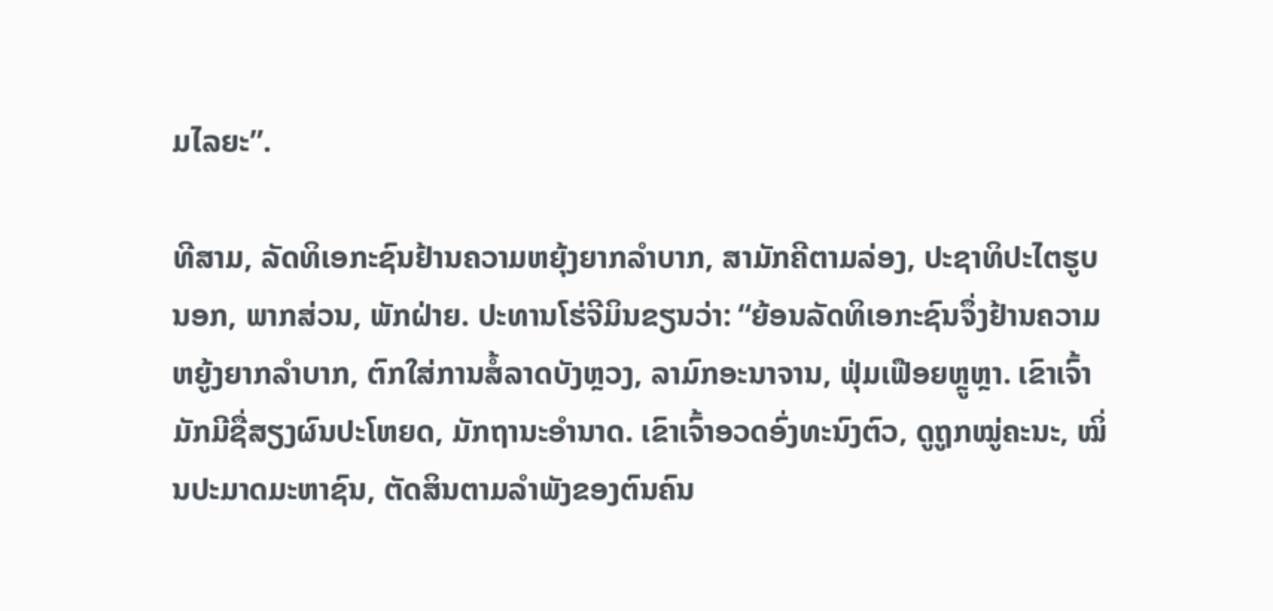ມໄລຍະ”.

ທີສາມ, ລັດທິເອກະຊົນຢ້ານຄວາມຫຍຸ້ງຍາກລຳບາກ, ສາມັກຄີຕາມລ່ອງ, ປະຊາທິປະໄຕຮູບນອກ, ພາກສ່ວນ, ພັກຝ່າຍ. ປະທານໂຮ່ຈີມິນຂຽນວ່າ: “ຍ້ອນລັດທິເອກະຊົນຈຶ່ງຢ້ານຄວາມຫຍູ້ງຍາກລຳບາກ, ຕົກໃສ່ການສໍ້ລາດບັງຫຼວງ, ລາມົກອະນາຈານ, ຟຸ່ມເຟືອຍຫຼູຫຼາ. ເຂົາເຈົ້າມັກມີຊື່ສຽງຜົນປະໂຫຍດ, ມັກຖານະອຳນາດ. ເຂົາເຈົ້າອວດອົ່ງທະນົງຕົວ, ດູຖູກໝູ່ຄະນະ, ໝິ່ນປະມາດມະຫາຊົນ, ຕັດສິນຕາມລຳພັງຂອງຕົນຄົນ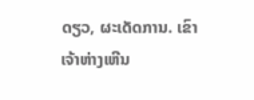ດຽວ, ຜະເດັດການ. ເຂົາເຈ້າຫ່າງເຫີນ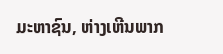ມະຫາຊົນ, ຫ່າງເຫີນພາກ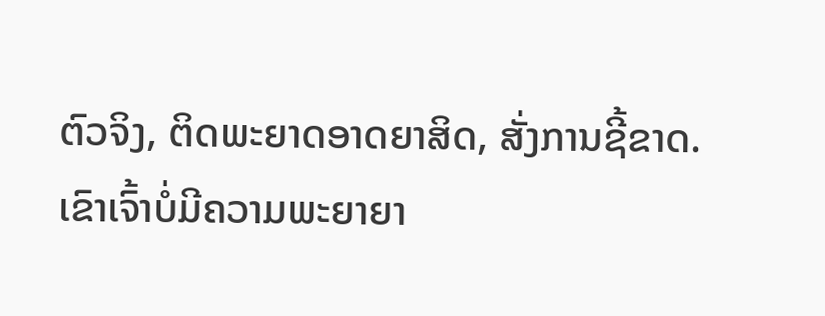ຕົວຈິງ, ຕິດພະຍາດອາດຍາສິດ, ສັ່ງການຊີ້ຂາດ. ເຂົາເຈົ້າບໍ່ມີຄວາມພະຍາຍາ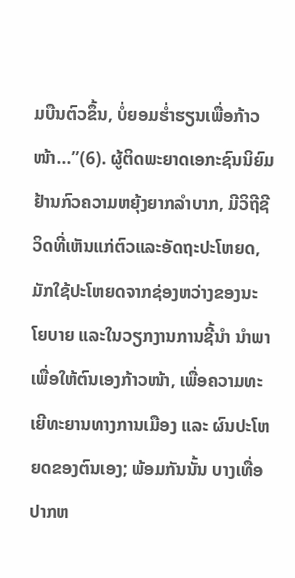ມບືນຕົວຂຶ້ນ, ບໍ່ຍອມຮ່ຳຮຽນເພື່ອກ້າວໜ້າ...”(6). ຜູ້ຕິດພະຍາດເອກະຊົນນິຍົມຢ້ານກົວຄວາມຫຍຸ້ງຍາກລຳບາກ, ມີວິຖີຊີວິດທີ່ເຫັນແກ່ຕົວແລະອັດຖະປະໂຫຍດ, ມັກໃຊ້ປະໂຫຍດຈາກຊ່ອງຫວ່າງຂອງນະໂຍບາຍ ແລະໃນວຽກງານການຊີ້ນຳ ນຳພາ ເພື່ອໃຫ້ຕົນເອງກ້າວໜ້າ, ເພື່ອຄວາມທະເຍີທະຍານທາງການເມືອງ ແລະ ຜົນປະໂຫຍດຂອງຕົນເອງ; ພ້ອມກັນນັ້ນ ບາງເທື່ອປາກຫ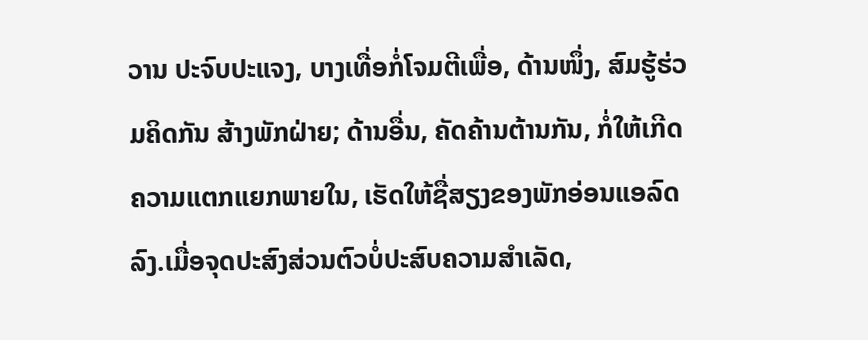ວານ ປະຈົບປະແຈງ, ບາງເທື່ອກໍ່ໂຈມຕີເພື່ອ, ດ້ານໜຶ່ງ, ສົມຮູ້ຮ່ວມຄິດກັນ ສ້າງພັກຝ່າຍ; ດ້ານອື່ນ, ຄັດຄ້ານຕ້ານກັນ, ກໍ່ໃຫ້ເກີດຄວາມແຕກແຍກພາຍໃນ, ເຮັດໃຫ້ຊື່ສຽງຂອງພັກອ່ອນແອລົດລົງ.ເມື່ອຈຸດປະສົງສ່ວນຕົວບໍ່ປະສົບຄວາມສຳເລັດ,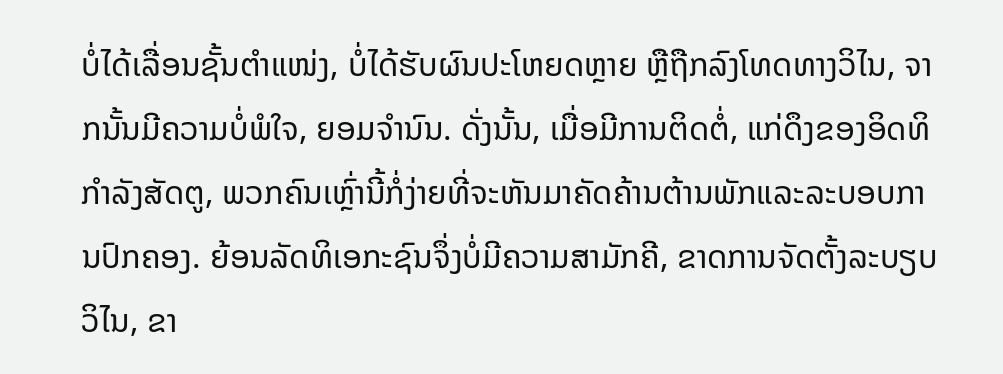ບໍ່ໄດ້ເລື່ອນຊັ້ນຕຳແໜ່ງ, ບໍ່ໄດ້ຮັບຜົນປະໂຫຍດຫຼາຍ ຫຼືຖືກລົງໂທດທາງວິໄນ, ຈາກນັ້ນມີຄວາມບໍ່ພໍໃຈ, ຍອມຈຳນົນ. ດັ່ງນັ້ນ, ເມື່ອມີການຕິດຕໍ່, ແກ່ດຶງຂອງອິດທິກຳລັງສັດຕູ, ພວກຄົນເຫຼົ່ານີ້ກໍ່ງ່າຍທີ່ຈະຫັນມາຄັດຄ້ານຕ້ານພັກແລະລະບອບການປົກຄອງ. ຍ້ອນລັດທິເອກະຊົນຈຶ່ງບໍ່ມີຄວາມສາມັກຄີ, ຂາດການຈັດຕັ້ງລະບຽບວິໄນ, ຂາ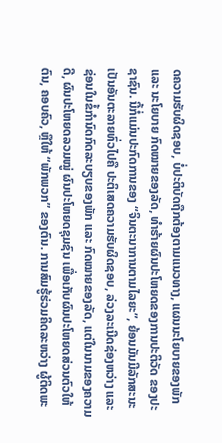ດຄວາມຮັບຜິດຊອບ, ບໍ່ປະຕິບັດຖືກຕ້ອງຕາມແນວທາງ, ແຜນນະໂຍບາຍຂອງພັກ ແລະ ນະໂຍບາຍ ກົດໝາຍຂອງລັດ, ທຳຮ້າຍຜົນປະໂຫຍດຂອງການປະຕິວັດ ຂອງປະຊາຊົນ. ນີ້ກໍ່ແມ່ນປະກົດການຂອງ “ຈິນຕະນາການຕາມໄລຍະ”, ຍ້ອນມັນມີລັກສະນະເປັນອັນຕະລາຍທົ່ວໄປຄື ປະຕິເສດຄວາມຮັບຜິດຊອບ, ລ່ວງລະເນີດຊ່ອງຫວ່າງ ແລະ ຊ່ອນໃນຂໍ້ກຳນົດກົດລະບຽບຂອງພັກ ແລະ ກົດໝາຍຂອງລັດ, ແຕ່ໃນນາມຂອງຄວາມດີ, ຜົນປະໂຫຍດລວມໝູ່ ຜົນປະໂຫຍດຊຸມຊົນ ເພື່ອເກັບຜົນປະໂຫຍດສ່ວນຕົວໃຫ້ຕົນ, ຄອບຄົວ, ຫຼືໃຫ້ “ພັກພວກ” ຂອງຕົນ. ການສົມຮູ້ຮ່ວມຄິດລະຫວ່າງ ຜູ້ຕິດພະ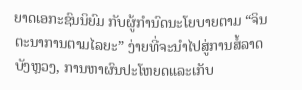ຍາດເອກະຊົນນິຍົມ ກັບຜູ້ກຳນົດນະໂຍບາຍຕາມ “ຈິນຕະນາການຕາມໄລຍະ” ງ່າຍທີ່ຈະນຳໄປສູ່ການສໍ້ລາດບັງຫຼວງ, ການຫາຜົນປະໂຫຍດແລະເກັບ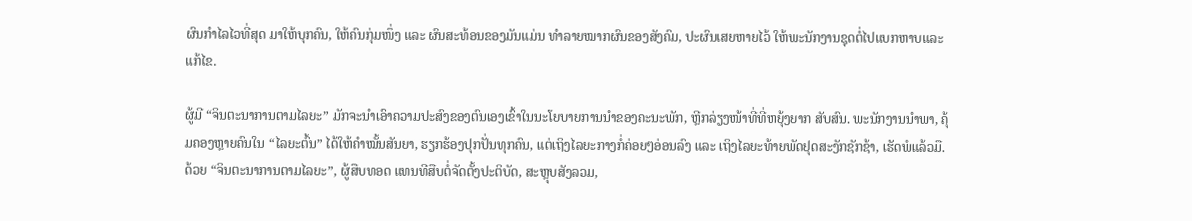ຜົນກຳໄລໄວທີ່ສຸດ ມາໃຫ້ບຸກຄົນ, ໃຫ້ຄົນກຸ່ມໜຶ່ງ ແລະ ຜົນສະທ້ອນຂອງມັນແມ່ນ ທຳລາຍໝາກຜົນຂອງສັງຄົມ, ປະຜົນເສຍຫາຍໄວ້ ໃຫ້ພະນັກງານຊຸດຕໍ່ໄປແບກຫາບແລະແກ້ໄຂ.

ຜູ້ມີ “ຈິນຕະນາການຕາມໄລຍະ” ມັກຈະນຳເອົາຄວາມປະສົງຂອງຕົນເອງເຂົ້າໃນນະໂຍບາຍການນຳຂອງຄະນະພັກ, ຫຼີກລ່ຽງໜ້າທີ່ທີ່ຫຍຸ້ງຍາກ ສັບສົນ. ພະນັກງານນຳພາ, ຄຸ້ມຄອງຫຼາຍຄົນໃນ “ໄລຍະຕົ້ນ” ໄດ້ໃຫ້ຄຳໝັ້ນສັນຍາ, ຮຽກຮ້ອງປຸກປັ່ນທຸກຄົນ, ແຕ່ເຖິງໄລຍະກາງກໍ່ຄ່ອຍໆອ່ອນລົງ ແລະ ເຖິງໄລຍະທ້າຍພັດຢຸດສະງັກຊັກຊ້າ, ເຮັດພໍແລ້ວມື. ດ້ວຍ “ຈິນຕະນາການຕາມໄລຍະ”, ຜູ້ສືບທອດ ແທນທີສືບຕໍ່ຈັດຕັ້ງປະຕິບັດ, ສະຫຼຸບສັງລວມ,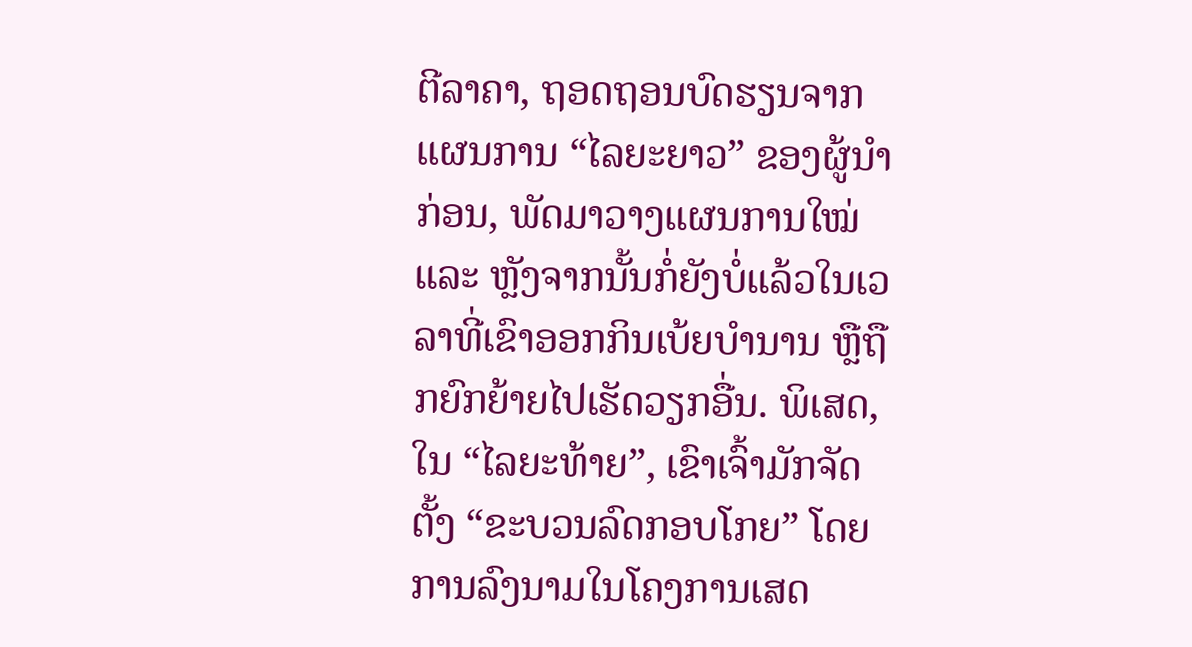ຕີລາຄາ, ຖອດຖອນບົດຮຽນຈາກແຜນການ “ໄລຍະຍາວ” ຂອງຜູ້ນຳກ່ອນ, ພັດມາວາງແຜນການໃໝ່ ແລະ ຫຼັງຈາກນັ້ນກໍ່ຍັງບໍ່ແລ້ວໃນເວລາທີ່ເຂົາອອກກິນເບ້ຍບຳນານ ຫຼືຖືກຍົກຍ້າຍໄປເຮັດວຽກອື່ນ. ພິເສດ, ໃນ “ໄລຍະທ້າຍ”, ເຂົາເຈົ້າມັກຈັດຕັ້ງ “ຂະບວນລົດກອບໂກຍ” ໂດຍການລົງນາມໃນໂຄງການເສດ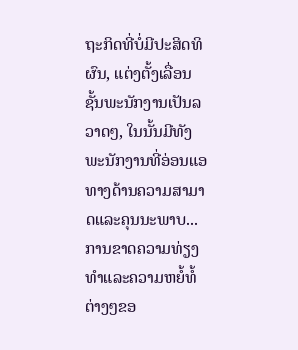ຖະກິດທີ່ບໍ່ມີປະສິດທິຜົນ, ແຕ່ງຕັ້ງເລື່ອນຊັ້ນພະນັກງານເປັນລວາດໆ, ໃນນັ້ນມີທັງພະນັກງານທີ່ອ່ອນແອທາງດ້ານຄວາມສາມາດແລະຄຸນນະພາບ... ການຂາດຄວາມທ່ຽງທຳແລະຄວາມຫຍໍ້ທໍ້ຕ່າງໆຂອ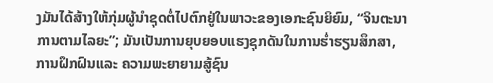ງມັນໄດ້ສ້າງໃຫ້ກຸ່ມຜູ້ນຳຊຸດຕໍ່ໄປຕົກຢູ່ໃນພາວະຂອງເອກະຊົນຍິຍົມ, “ຈິນຕະນາການຕາມໄລຍະ”; ມັນເປັນການຍຸບຍອບແຮງຊຸກດັນໃນການຮ່ຳຮຽນສຶກສາ, ການຝຶກຝົນແລະ ຄວາມພະຍາຍາມສູ້ຊົນ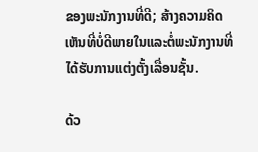ຂອງພະນັກງານທີ່ດີ; ສ້າງຄວາມຄິດເຫັນທີ່ບໍ່ດີພາຍໃນແລະຕໍ່ພະນັກງານທີ່ໄດ້ຮັບການແຕ່ງຕັ້ງເລື່ອນຊັ້ນ.

ດ້ວ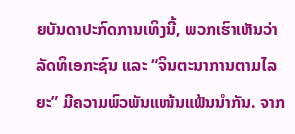ຍບັນດາປະກົດການເທິງນີ້, ພວກເຮົາເຫັນວ່າ ລັດທິເອກະຊົນ ແລະ “ຈິນຕະນາການຕາມໄລຍະ” ມີຄວາມພົວພັນແໜ້ນແຟ້ນນຳກັນ. ຈາກ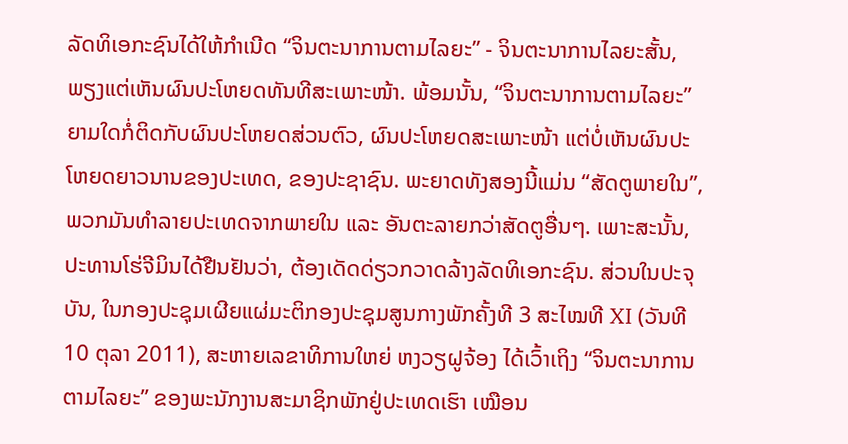ລັດທິເອກະຊົນໄດ້ໃຫ້ກຳເນີດ “ຈິນຕະນາການຕາມໄລຍະ” - ຈິນຕະນາການໄລຍະສັ້ນ, ພຽງແຕ່ເຫັນຜົນປະໂຫຍດທັນທີສະເພາະໜ້າ. ພ້ອມນັ້ນ, “ຈິນຕະນາການຕາມໄລຍະ” ຍາມໃດກໍ່ຕິດກັບຜົນປະໂຫຍດສ່ວນຕົວ, ຜົນປະໂຫຍດສະເພາະໜ້າ ແຕ່ບໍ່ເຫັນຜົນປະໂຫຍດຍາວນານຂອງປະເທດ, ຂອງປະຊາຊົນ. ພະຍາດທັງສອງນີ້ແມ່ນ “ສັດຕູພາຍໃນ”, ພວກມັນທຳລາຍປະເທດຈາກພາຍໃນ ແລະ ອັນຕະລາຍກວ່າສັດຕູອື່ນໆ. ເພາະສະນັ້ນ, ປະທານໂຮ່ຈີມິນໄດ້ຢືນຢັນວ່າ, ຕ້ອງເດັດດ່ຽວກວາດລ້າງລັດທິເອກະຊົນ. ສ່ວນໃນປະຈຸບັນ, ໃນກອງປະຊຸມເຜີຍແຜ່ມະຕິກອງປະຊຸມສູນກາງພັກຄັ້ງທີ 3 ສະໄໝທີ XI (ວັນທີ 10 ຕຸລາ 2011), ສະຫາຍເລຂາທິການໃຫຍ່ ຫງວຽຝູຈ້ອງ ໄດ້ເວົ້າເຖິງ “ຈິນຕະນາການຕາມໄລຍະ” ຂອງພະນັກງານສະມາຊິກພັກຢູ່ປະເທດເຮົາ ເໝືອນ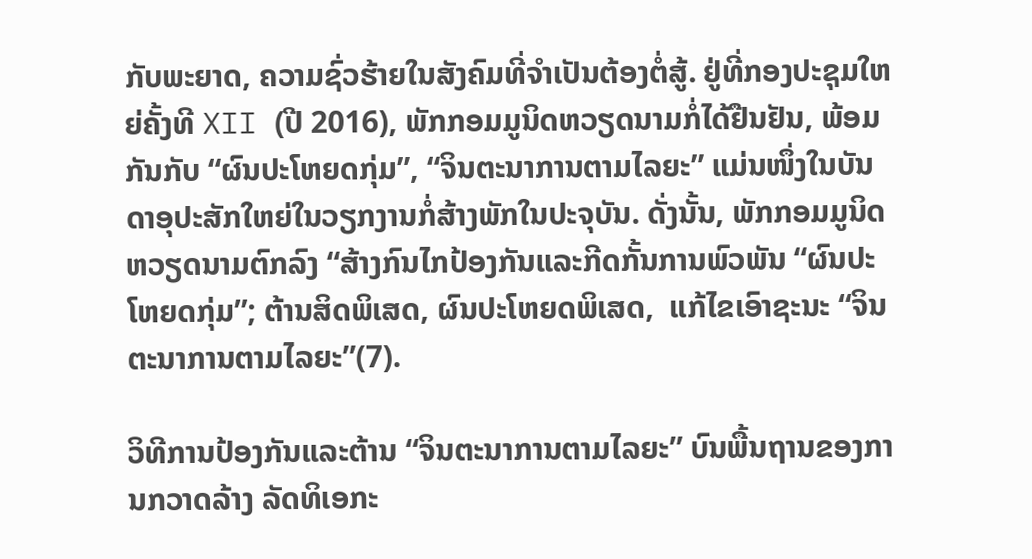ກັບພະຍາດ, ຄວາມຊົ່ວຮ້າຍໃນສັງຄົມທີ່ຈຳເປັນຕ້ອງຕໍ່ສູ້. ຢູ່ທີ່ກອງປະຊຸມໃຫຍ່ຄັ້ງທີ XII (ປີ 2016), ພັກກອມມູນິດຫວຽດນາມກໍ່ໄດ້ຢືນຢັນ, ພ້ອມກັນກັບ “ຜົນປະໂຫຍດກຸ່ມ”, “ຈິນຕະນາການຕາມໄລຍະ” ແມ່ນໜຶ່ງໃນບັນດາອຸປະສັກໃຫຍ່ໃນວຽກງານກໍ່ສ້າງພັກໃນປະຈຸບັນ. ດັ່ງນັ້ນ, ພັກກອມມູນິດຫວຽດນາມຕົກລົງ “ສ້າງກົນໄກປ້ອງກັນແລະກີດກັ້ນການພົວພັນ “ຜົນປະໂຫຍດກຸ່ມ”; ຕ້ານສິດພິເສດ, ຜົນປະໂຫຍດພິເສດ,  ແກ້ໄຂເອົາຊະນະ “ຈິນຕະນາການຕາມໄລຍະ”(7).

ວິທີການປ້ອງກັນແລະຕ້ານ “ຈິນຕະນາການຕາມໄລຍະ” ບົນພື້ນຖານຂອງການກວາດລ້າງ ລັດທິເອກະ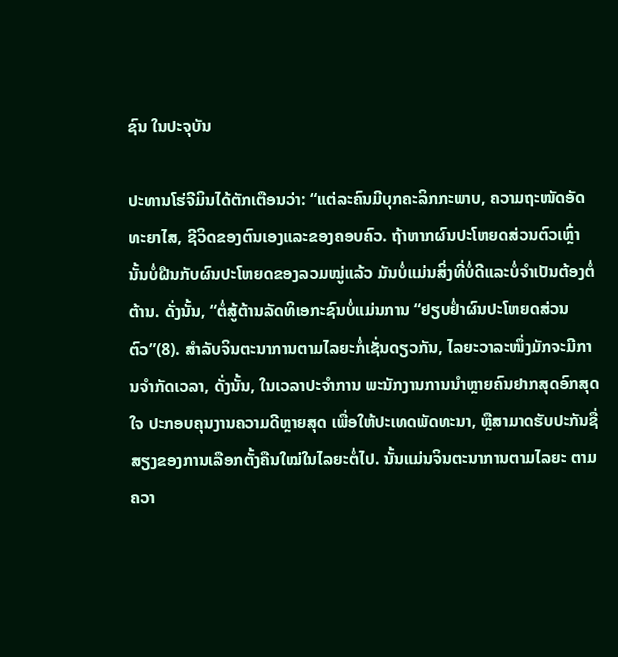ຊົນ ໃນປະຈຸບັນ

ປະທານໂຮ່ຈີມິນໄດ້ຕັກເຕືອນວ່າ: “ແຕ່ລະຄົນມີບຸກຄະລິກກະພາບ, ຄວາມຖະໜັດອັດທະຍາໄສ, ຊີວິດຂອງຕົນເອງແລະຂອງຄອບຄົວ. ຖ້າຫາກຜົນປະໂຫຍດສ່ວນຕົວເຫຼົ່ານັ້ນບໍ່ຝືນກັບຜົນປະໂຫຍດຂອງລວມໝູ່ແລ້ວ ມັນບໍ່ແມ່ນສິ່ງທີ່ບໍ່ດີແລະບໍ່ຈຳເປັນຕ້ອງຕໍ່ຕ້ານ. ດັ່ງນັ້ນ, “ຕໍ່ສູ້ຕ້ານລັດທິເອກະຊົນບໍ່ແມ່ນການ “ຢຽບຢ່ຳຜົນປະໂຫຍດສ່ວນຕົວ”(8). ສຳລັບຈິນຕະນາການຕາມໄລຍະກໍ່ເຊັ່ນດຽວກັນ, ໄລຍະວາລະໜຶ່ງມັກຈະມີການຈຳກັດເວລາ, ດັ່ງນັ້ນ, ໃນເວລາປະຈຳການ ພະນັກງານການນຳຫຼາຍຄົນຢາກສຸດອົກສຸດໃຈ ປະກອບຄຸນງານຄວາມດີຫຼາຍສຸດ ເພື່ອໃຫ້ປະເທດພັດທະນາ, ຫຼືສາມາດຮັບປະກັນຊື່ສຽງຂອງການເລືອກຕັ້ງຄືນໃໝ່ໃນໄລຍະຕໍ່ໄປ. ນັ້ນແມ່ນຈິນຕະນາການຕາມໄລຍະ ຕາມຄວາ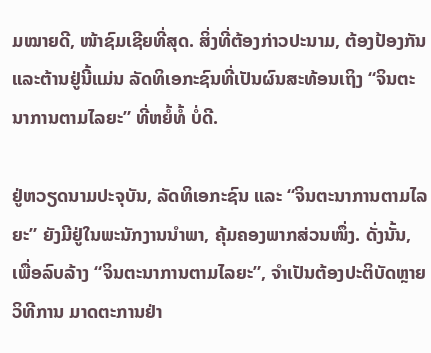ມໝາຍດີ, ໜ້າຊົມເຊີຍທີ່ສຸດ. ສິ່ງທີ່ຕ້ອງກ່າວປະນາມ, ຕ້ອງປ້ອງກັນແລະຕ້ານຢູ່ນີ້ແມ່ນ ລັດທິເອກະຊົນທີ່ເປັນຜົນສະທ້ອນເຖິງ “ຈິນຕະນາການຕາມໄລຍະ” ທີ່ຫຍໍ້ທໍ້ ບໍ່ດີ.

ຢູ່ຫວຽດນາມປະຈຸບັນ, ລັດທິເອກະຊົນ ແລະ “ຈິນຕະນາການຕາມໄລຍະ” ຍັງມີຢູ່ໃນພະນັກງານນຳພາ, ຄຸ້ມຄອງພາກສ່ວນໜຶ່ງ. ດັ່ງນັ້ນ, ເພື່ອລົບລ້າງ “ຈິນຕະນາການຕາມໄລຍະ”, ຈຳເປັນຕ້ອງປະຕິບັດຫຼາຍວິທີການ ມາດຕະການຢ່າ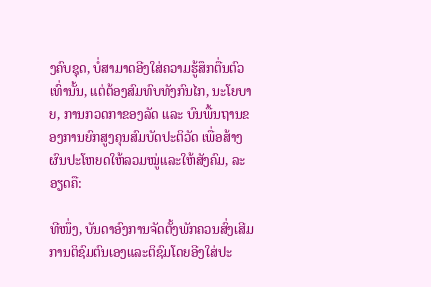ງຄົບຊຸດ, ບໍ່ສາມາດອີງໃສ່ຄວາມຮູ້ສຶກຕື່ນຕົວເທົ່ານັ້ນ, ແຕ່ຕ້ອງສົມທົບທັງກົນໄກ, ນະໂຍບາຍ, ການກວດກາຂອງລັດ ແລະ ບົນພື້ນຖານຂອງການຍົກສູງຄຸນສົມບັດປະຕິວັດ ເພື່ອສ້າງຜົນປະໂຫຍດໃຫ້ລວມໝູ່ແລະໃຫ້ສັງຄົມ, ລະອຽດຄື:

ທີໜຶ່ງ, ບັນດາອົງການຈັດຕັ້ງພັກຄວນສົ່ງເສີມການຕິຊົມຕົນເອງແລະຕິຊົມໂດຍອີງໃສ່ປະ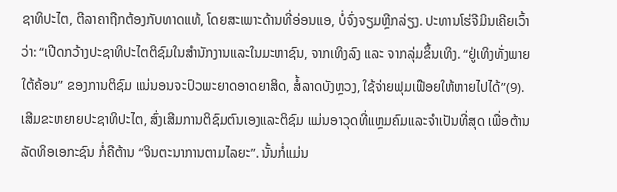ຊາທິປະໄຕ, ຕີລາຄາຖືກຕ້ອງກັບທາດແທ້, ໂດຍສະເພາະດ້ານທີ່ອ່ອນແອ, ບໍ່ຈົ່ງຈຽມຫຼີກລ່ຽງ. ປະທານໂຮ່ຈີມິນເຄີຍເວົ້າວ່າ: “ເປີດກວ້າງປະຊາທິປະໄຕຕິຊົມໃນສຳນັກງານແລະໃນມະຫາຊົນ, ຈາກເທິງລົງ ແລະ ຈາກລຸ່ມຂຶ້ນເທິງ. “ຢູ່ເທິງທັ່ງພາຍໃຕ້ຄ້ອນ” ຂອງການຕິຊົມ ແນ່ນອນຈະປົວພະຍາດອາດຍາສິດ, ສໍ້ລາດບັງຫຼວງ, ໃຊ້ຈ່າຍຟຸມເຟືອຍໃຫ້ຫາຍໄປໄດ້”(9). ເສີມຂະຫຍາຍປະຊາທິປະໄຕ, ສົ່ງເສີມການຕິຊົມຕົນເອງແລະຕິຊົມ ແມ່ນອາວຸດທີ່ແຫຼມຄົມແລະຈຳເປັນທີ່ສຸດ ເພື່ອຕ້ານລັດທິອເອກະຊົນ ກໍ່ຄືຕ້ານ “ຈິນຕະນາການຕາມໄລຍະ”. ນັ້ນກໍ່ແມ່ນ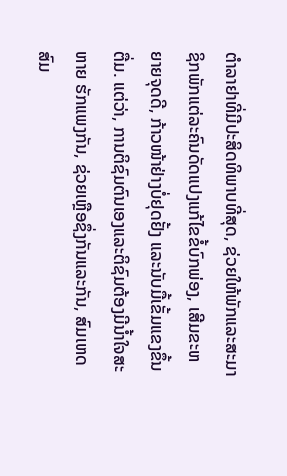ຕຳລາຢາທີ່ມີປະສິດທິພາບທີ່ສຸດ, ຊ່ວຍໃຫ້ພັກແລະສະມາຊິກພັກແຕ່ລະຄົນດັດແປງແກ້ໄຂຂໍ້ບົກພ່ອງ, ເສີມຂະຫຍາຍຈຸດດີ, ກ້າວໜ້າຢ່າງບໍ່ຢຸດຢັ້ງ ແລະນັບມື້ເຂັ້ມແຂງຂຶ້ນຕື່ມ. ແຕ່ວ່າ, ການຕິຊົມຕົນເອງແລະຕິຊົມຕ້ອງມີນ້ຳໃຈສະຫາຍ ຮັກແພງກັນ, ຊ່ວຍເຫຼືອຊຶ່ງກັນແລະກັນ, ສົມເຫດສົມ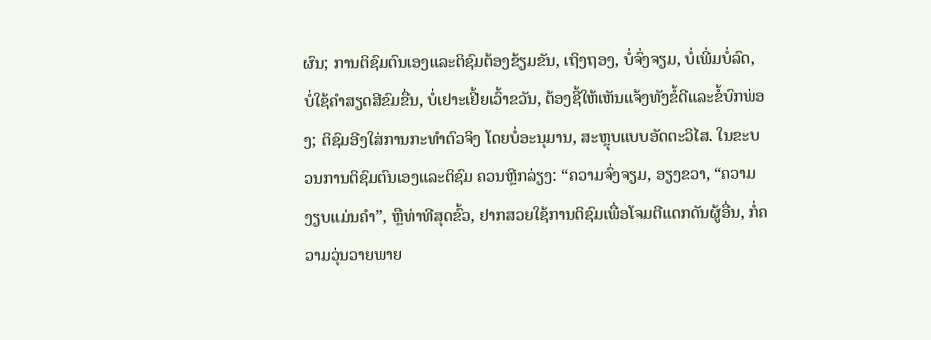ຜົນ; ການຕິຊົມຕົນເອງແລະຕິຊົມຕ້ອງຂ້ຽມຂັນ, ເຖິງຖອງ, ບໍ່ຈົ່ງຈຽມ, ບໍ່ເພີ່ມບໍ່ລົດ, ບໍ່ໃຊ້ຄຳສຽດສີຂົມຂື່ນ, ບໍ່ເຢາະເຢີ້ຍເວົ້າຂວັນ, ຕ້ອງຊີ້ໃຫ້ເຫັນແຈ້ງທັງຂໍ້ດີແລະຂໍ້ບົກພ່ອງ; ຕິຊົມອີງໃສ່ການກະທຳຕົວຈິງ ໂດຍບໍ່ອະນຸມານ, ສະຫຼຸບແບບອັດຕະວິໄສ. ໃນຂະບວນການຕິຊົມຕົນເອງແລະຕິຊົມ ຄວນຫຼີກລ່ຽງ: “ຄວາມຈົ່ງຈຽມ, ອຽງຂວາ, “ຄວາມງຽບແມ່ນຄຳ”, ຫຼືທ່າທີສຸດຂົ້ວ, ຢາກສວຍໃຊ້ການຕິຊົມເພື່ອໂຈມຕີແດກດັນຜູ້ອື່ນ, ກໍ່ຄວາມວຸ່ນວາຍພາຍ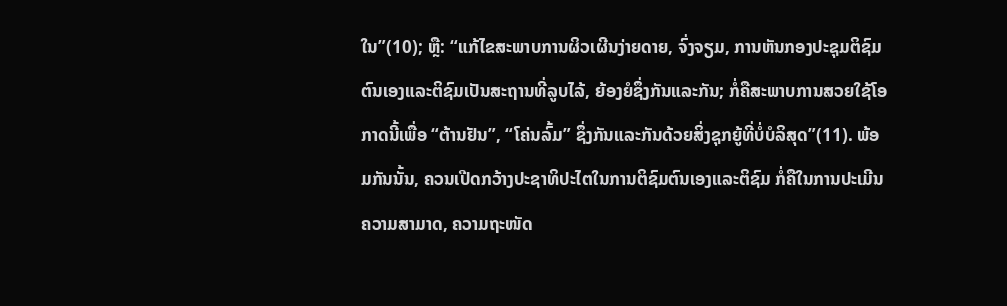ໃນ”(10); ຫຼື: “ແກ້ໄຂສະພາບການຜິວເຜີນງ່າຍດາຍ, ຈົ່ງຈຽມ, ການຫັນກອງປະຊຸມຕິຊົມຕົນເອງແລະຕິຊົມເປັນສະຖານທີ່ລູບໄລ້, ຍ້ອງຍໍຊຶ່ງກັນແລະກັນ; ກໍ່ຄືສະພາບການສວຍໃຊ້ໂອກາດນີ້ເພື່ອ “ຕ້ານຢັນ”, “ໂຄ່ນລົ້ມ” ຊຶ່ງກັນແລະກັນດ້ວຍສິ່ງຊຸກຍູ້ທີ່ບໍ່ບໍລິສຸດ”(11). ພ້ອມກັນນັ້ນ, ຄວນເປີດກວ້າງປະຊາທິປະໄຕໃນການຕິຊົມຕົນເອງແລະຕິຊົມ ກໍ່ຄືໃນການປະເມີນຄວາມສາມາດ, ຄວາມຖະໜັດ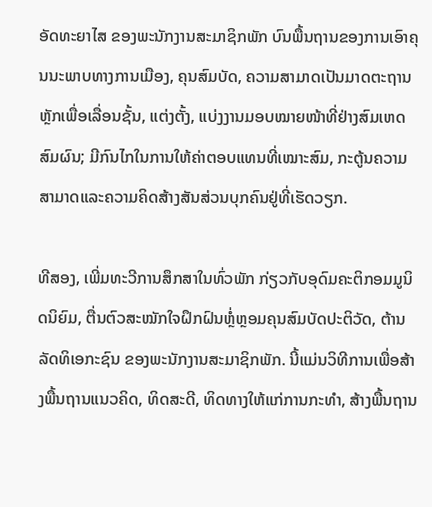ອັດທະຍາໄສ ຂອງພະນັກງານສະມາຊິກພັກ ບົນພື້ນຖານຂອງການເອົາຄຸນນະພາບທາງການເມືອງ, ຄຸນສົມບັດ, ຄວາມສາມາດເປັນມາດຕະຖານຫຼັກເພື່ອເລື່ອນຊັ້ນ, ແຕ່ງຕັ້ງ, ແບ່ງງານມອບໝາຍໜ້າທີ່ຢ່າງສົມເຫດສົມຜົນ; ມີກົນໄກໃນການໃຫ້ຄ່າຕອບແທນທີ່ເໝາະສົມ, ກະຕູ້ນຄວາມສາມາດແລະຄວາມຄິດສ້າງສັນສ່ວນບຸກຄົນຢູ່ທີ່ເຮັດວຽກ.

ທີສອງ, ເພີ່ມທະວີການສຶກສາໃນທົ່ວພັກ ກ່ຽວກັບອຸດົມຄະຕິກອມມູນິດນິຍົມ, ຕື່ນຕົວສະໝັກໃຈຝຶກຝົນຫຼໍ່ຫຼອມຄຸນສົມບັດປະຕິວັດ, ຕ້ານລັດທິເອກະຊົນ ຂອງພະນັກງານສະມາຊິກພັກ. ນີ້ແມ່ນວິທີການເພື່ອສ້າງພື້ນຖານແນວຄິດ, ທິດສະດີ, ທິດທາງໃຫ້ແກ່ການກະທຳ, ສ້າງພື້ນຖານ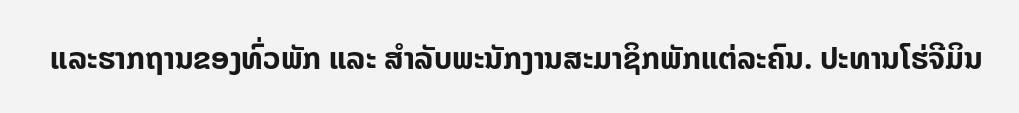ແລະຮາກຖານຂອງທົ່ວພັກ ແລະ ສຳລັບພະນັກງານສະມາຊິກພັກແຕ່ລະຄົນ. ປະທານໂຮ່ຈີມິນ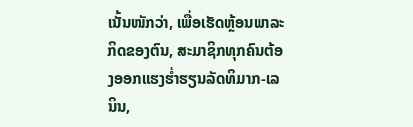ເນັ້ນໜັກວ່າ, ເພື່ອເຮັດຫຼ້ອນພາລະກິດຂອງຕົນ, ສະມາຊິກທຸກຄົນຕ້ອງອອກແຮງຮ່ຳຮຽນລັດທິມາກ-ເລນິນ,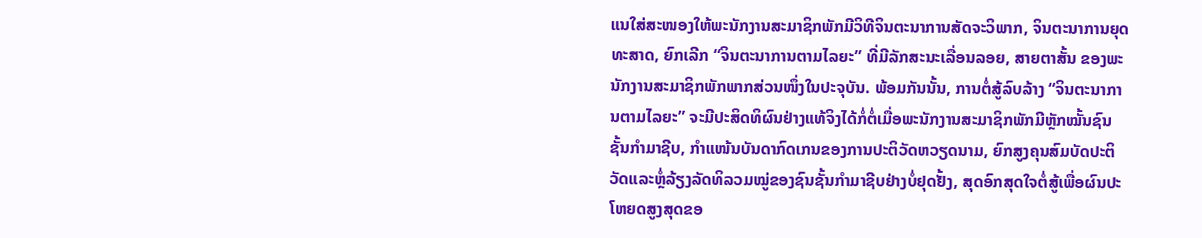ແນໃສ່ສະໜອງໃຫ້ພະນັກງານສະມາຊິກພັກມີວິທີຈິນຕະນາການສັດຈະວິພາກ, ຈິນຕະນາການຍຸດທະສາດ, ຍົກເລີກ “ຈິນຕະນາການຕາມໄລຍະ” ທີ່ມີລັກສະນະເລື່ອນລອຍ, ສາຍຕາສັ້ນ ຂອງພະນັກງານສະມາຊິກພັກພາກສ່ວນໜຶ່ງໃນປະຈຸບັນ. ພ້ອມກັນນັ້ນ, ການຕໍ່ສູ້ລົບລ້າງ “ຈິນຕະນາການຕາມໄລຍະ” ຈະມີປະສິດທິຜົນຢ່າງແທ້ຈິງໄດ້ກໍ່ຕໍ່ເມື່ອພະນັກງານສະມາຊິກພັກມີຫຼັກໝັ້ນຊົນຊັ້ນກຳມາຊີບ, ກຳແໜ້ນບັນດາກົດເກນຂອງການປະຕິວັດຫວຽດນາມ, ຍົກສູງຄຸນສົມບັດປະຕິວັດແລະຫຼໍ່ລ້ຽງລັດທິລວມໝູ່ຂອງຊົນຊັ້ນກຳມາຊີບຢ່າງບໍ່ຢຸດຢັ້ງ, ສຸດອົກສຸດໃຈຕໍ່ສູ້ເພື່ອຜົນປະໂຫຍດສູງສຸດຂອ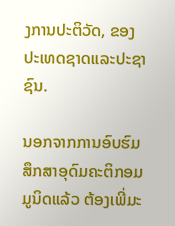ງການປະຕິວັດ, ຂອງປະເທດຊາດແລະປະຊາຊົນ.

ນອກຈາກການອົບຮົມສຶກສາອຸດົມຄະຕິກອມມູນິດແລ້ວ ຕ້ອງເພີ່ມະ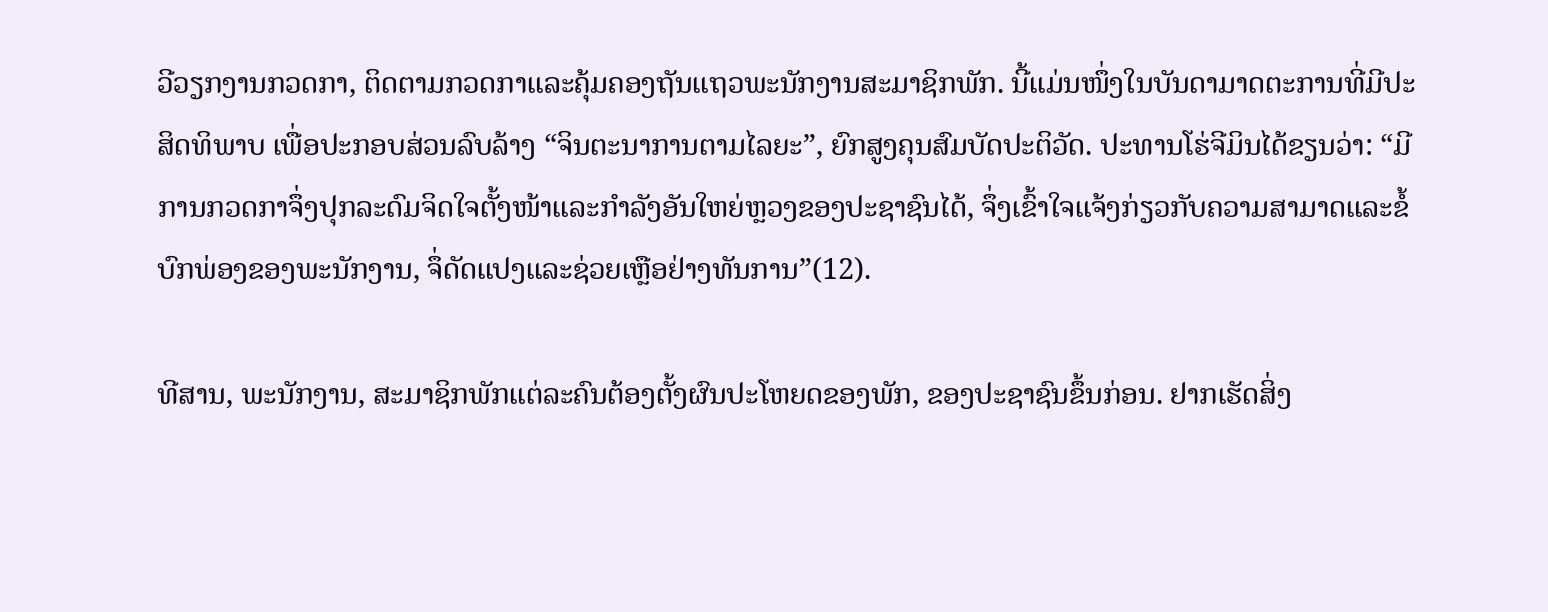ວີວຽກງານກວດກາ, ຕິດຕາມກວດກາແລະຄຸ້ມຄອງຖັນແຖວພະນັກງານສະມາຊິກພັກ. ນີ້ແມ່ນໜຶ່ງໃນບັນດາມາດຕະການທີ່ມີປະສິດທິພາບ ເພື່ອປະກອບສ່ວນລົບລ້າງ “ຈິນຕະນາການຕາມໄລຍະ”, ຍົກສູງຄຸນສົມບັດປະຕິວັດ. ປະທານໂຮ່ຈີມິນໄດ້ຂຽນວ່າ: “ມີການກວດກາຈຶ່ງປຸກລະດົມຈິດໃຈຕັ້ງໜ້າແລະກຳລັງອັນໃຫຍ່ຫຼວງຂອງປະຊາຊົນໄດ້, ຈຶ່ງເຂົ້າໃຈແຈ້ງກ່ຽວກັບຄວາມສາມາດແລະຂໍ້ບົກພ່ອງຂອງພະນັກງານ, ຈຶ່ດັດແປງແລະຊ່ວຍເຫຼືອຢ່າງທັນການ”(12).

ທີສານ, ພະນັກງານ, ສະມາຊິກພັກແຕ່ລະຄົນຕ້ອງຕັ້ງຜົນປະໂຫຍດຂອງພັກ, ຂອງປະຊາຊົນຂຶ້ນກ່ອນ. ຢາກເຮັດສິ່ງ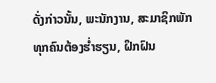ດັ່ງກ່າວນັ້ນ, ພະນັກງານ, ສະມາຊິກພັກທຸກຄົນຕ້ອງຮ່ຳຮຽນ, ຝຶກຝົນ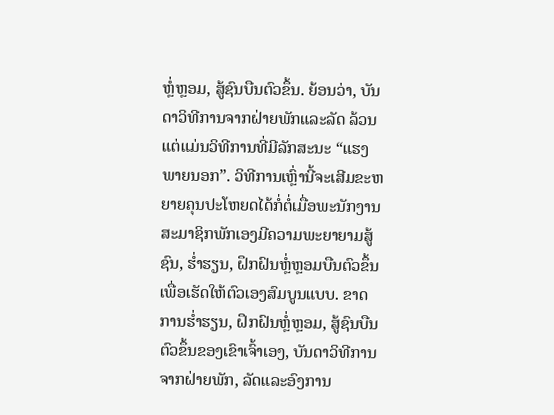ຫຼໍ່ຫຼອມ, ສູ້ຊົນບືນຕົວຂຶ້ນ. ຍ້ອນວ່າ, ບັນດາວິທີການຈາກຝ່າຍພັກແລະລັດ ລ້ວນແຕ່ແມ່ນວິທີການທີ່ມີລັກສະນະ “ແຮງພາຍນອກ”. ວິທີການເຫຼົ່ານີ້ຈະເສີມຂະຫຍາຍຄຸນປະໂຫຍດໄດ້ກໍ່ຕໍ່ເມື່ອພະນັກງານສະມາຊິກພັກເອງມີຄວາມພະຍາຍາມສູ້ຊົນ, ຮ່ຳຮຽນ, ຝຶກຝົນຫຼໍ່ຫຼອມບືນຕົວຂຶ້ນ ເພື່ອເຮັດໃຫ້ຕົວເອງສົມບູນແບບ. ຂາດການຮ່ຳຮຽນ, ຝຶກຝົນຫຼໍ່ຫຼອມ, ສູ້ຊົນບືນຕົວຂຶ້ນຂອງເຂົາເຈົ້າເອງ, ບັນດາວິທີການຈາກຝ່າຍພັກ, ລັດແລະອົງການ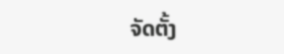ຈັດຕັ້ງ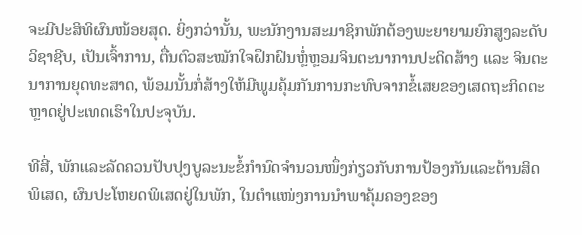ຈະມີປະສິທິຜົນໜ້ອຍສຸດ. ຍິ່ງກວ່ານັ້ນ, ພະນັກງານສະມາຊິກພັກຕ້ອງພະຍາຍາມຍົກສູງລະດັບວິຊາຊີບ, ເປັນເຈົ້າການ, ຕື່ນຕົວສະໝັກໃຈຝຶກຝົນຫຼໍ່ຫຼອມຈິນຕະນາການປະດິດສ້າງ ແລະ ຈິນຕະນາການຍຸດທະສາດ, ພ້ອມນັ້ນກໍ່ສ້າງໃຫ້ມີພູມຄຸ້ມກັນການກະທົບຈາກຂໍ້ເສຍຂອງເສດຖະກິດຕະຫຼາດຢູ່ປະເທດເຮົາໃນປະຈຸບັນ.

ທີສີ່, ພັກແລະລັດຄວນປັບປຸງບູລະນະຂໍ້ກຳນົດຈຳນວນໜຶ່ງກ່ຽວກັບການປ້ອງກັນແລະຕ້ານສິດພິເສດ, ຜົນປະໂຫຍດພິເສດຢູ່ໃນພັກ, ໃນຕຳແໜ່ງການນຳພາຄຸ້ມຄອງຂອງ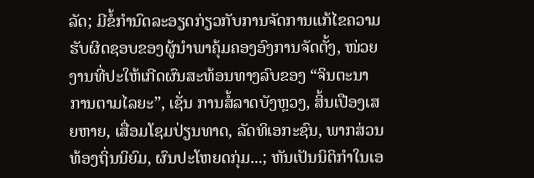ລັດ; ມີຂໍ້ກຳນົດລະອຽດກ່ຽວກັບການຈັດການແກ້ໄຂຄວາມຮັບຜິດຊອບຂອງຜູ້ນຳພາຄຸ້ມຄອງອົງການຈັດຕັ້ງ, ໜ່ວຍງານທີ່ປະໃຫ້ເກີດຜົນສະທ້ອນທາງລົບຂອງ “ຈິນຕະນາການຕາມໄລຍະ”, ເຊັ່ນ ການສໍ້ລາດບັງຫຼວງ, ສິ້ນເປືອງເສຍຫາຍ, ເສື່ອມໂຊມປ່ຽນທາດ, ລັດທິເອກະຊົນ, ພາກສ່ວນທ້ອງຖິ່ນນິຍົມ, ຜົນປະໂຫຍດກຸ່ມ...; ຫັນເປັນນິຕິກຳໃນເອ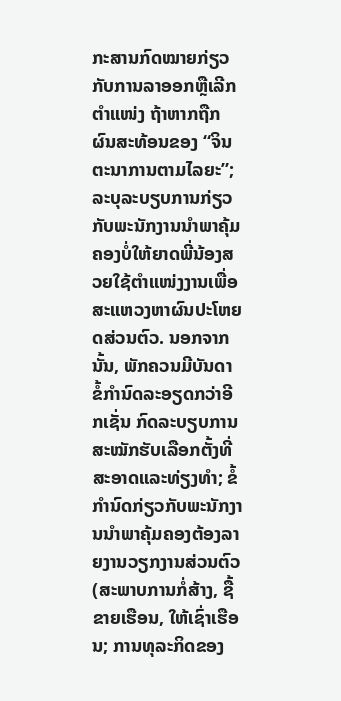ກະສານກົດໝາຍກ່ຽວກັບການລາອອກຫຼືເລີກຕຳແໜ່ງ ຖ້າຫາກຖືກຜົນສະທ້ອນຂອງ “ຈິນຕະນາການຕາມໄລຍະ”; ລະບຸລະບຽບການກ່ຽວກັບພະນັກງານນຳພາຄຸ້ມຄອງບໍ່ໃຫ້ຍາດພີ່ນ້ອງສວຍໃຊ້ຕຳແໜ່ງງານເພື່ອສະແຫວງຫາຜົນປະໂຫຍດສ່ວນຕົວ. ນອກຈາກນັ້ນ, ພັກຄວນມີບັນດາຂໍ້ກຳນົດລະອຽດກວ່າອີກເຊັ່ນ ກົດລະບຽບການສະໝັກຮັບເລືອກຕັ້ງທີ່ສະອາດແລະທ່ຽງທຳ; ຂໍ້ກຳນົດກ່ຽວກັບພະນັກງານນຳພາຄຸ້ມຄອງຕ້ອງລາຍງານວຽກງານສ່ວນຕົວ (ສະພາບການກໍ່ສ້າງ, ຊື້ຂາຍເຮືອນ, ໃຫ້ເຊົ່າເຮືອນ; ການທຸລະກິດຂອງ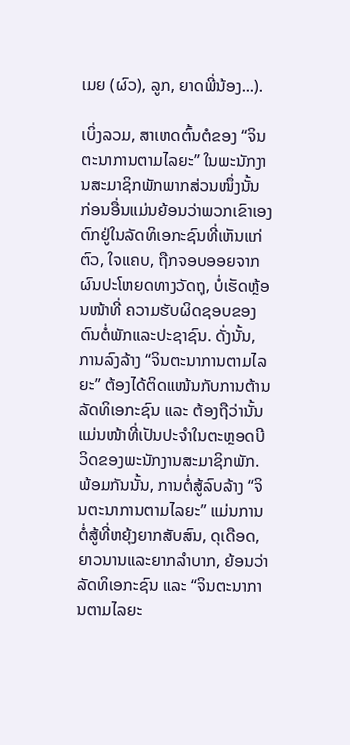ເມຍ (ຜົວ), ລູກ, ຍາດພີ່ນ້ອງ...).

ເບິ່ງລວມ, ສາເຫດຕົ້ນຕໍຂອງ “ຈິນຕະນາການຕາມໄລຍະ” ໃນພະນັກງານສະມາຊິກພັກພາກສ່ວນໜຶ່ງນັ້ນ ກ່ອນອື່ນແມ່ນຍ້ອນວ່າພວກເຂົາເອງຕົກຢູ່ໃນລັດທິເອກະຊົນທີ່ເຫັນແກ່ຕົວ, ໃຈແຄບ, ຖືກຈອບອອຍຈາກຜົນປະໂຫຍດທາງວັດຖຸ, ບໍ່ເຮັດຫຼ້ອນໜ້າທີ່ ຄວາມຮັບຜິດຊອບຂອງຕົນຕໍ່ພັກແລະປະຊາຊົນ. ດັ່ງນັ້ນ, ການລົງລ້າງ “ຈິນຕະນາການຕາມໄລຍະ” ຕ້ອງໄດ້ຕິດແໜ້ນກັບການຕ້ານລັດທິເອກະຊົນ ແລະ ຕ້ອງຖືວ່ານັ້ນແມ່ນໜ້າທີ່ເປັນປະຈຳໃນຕະຫຼອດບີວິດຂອງພະນັກງານສະມາຊິກພັກ. ພ້ອມກັນນັ້ນ, ການຕໍ່ສູ້ລົບລ້າງ “ຈິນຕະນາການຕາມໄລຍະ” ແມ່ນການຕໍ່ສູ້ທີ່ຫຍຸ້ງຍາກສັບສົນ, ດຸເດືອດ, ຍາວນານແລະຍາກລຳບາກ, ຍ້ອນວ່າ ລັດທິເອກະຊົນ ແລະ “ຈິນຕະນາການຕາມໄລຍະ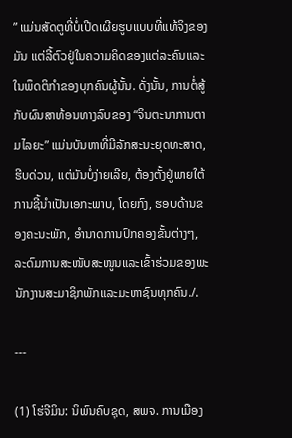” ແມ່ນສັດຕູທີ່ບໍ່ເປີດເຜີຍຮູບແບບທີ່ແທ້ຈິງຂອງມັນ ແຕ່ລີ້ຕົວຢູ່ໃນຄວາມຄິດຂອງແຕ່ລະຄົນແລະໃນພຶດຕິກຳຂອງບຸກຄົນຜູ້ນັ້ນ. ດັ່ງນັ້ນ, ການຕໍ່ສູ້ກັບຜົນສາທ້ອນທາງລົບຂອງ “ຈິນຕະນາການຕາມໄລຍະ” ແມ່ນບັນຫາທີ່ມີລັກສະນະຍຸດທະສາດ, ຮີບດ່ວນ, ແຕ່ມັນບໍ່ງ່າຍເລີຍ, ຕ້ອງຕັ້ງຢູ່ພາຍໃຕ້ການຊີ້ນຳເປັນເອກະພາບ, ໂດຍກົງ, ຮອບດ້ານຂອງຄະນະພັກ, ອຳນາດການປົກຄອງຂັ້ນຕ່າງໆ, ລະດົມການສະໜັບສະໜູນແລະເຂົ້າຮ່ວມຂອງພະນັກງານສະມາຊິກພັກແລະມະຫາຊົນທຸກຄົນ./.

---

(1) ໂຮ່ຈີມິນ: ນິພົນຄົບຊຸດ, ສພຈ. ການເມືອງ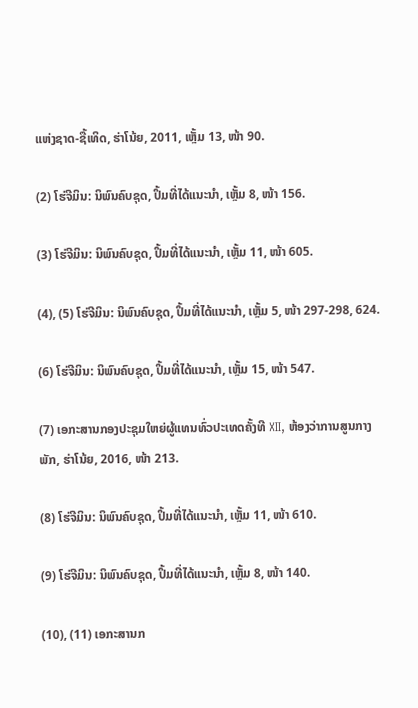ແຫ່ງຊາດ-ຊື້ເທິດ, ຮ່າໂນ້ຍ, 2011, ເຫຼັ້ມ 13, ໜ້າ 90.

(2) ໂຮ່ຈີມິນ: ນິພົນຄົບຊຸດ, ປຶ້ມທີ່ໄດ້ແນະນຳ, ເຫຼັ້ມ 8, ໜ້າ 156.

(3) ໂຮ່ຈີມິນ: ນິພົນຄົບຊຸດ, ປຶ້ມທີ່ໄດ້ແນະນຳ, ເຫຼັ້ມ 11, ໜ້າ 605.

(4), (5) ໂຮ່ຈີມິນ: ນິພົນຄົບຊຸດ, ປຶ້ມທີ່ໄດ້ແນະນຳ, ເຫຼັ້ມ 5, ໜ້າ 297-298, 624.

(6) ໂຮ່ຈີມິນ: ນິພົນຄົບຊຸດ, ປຶ້ມທີ່ໄດ້ແນະນຳ, ເຫຼັ້ມ 15, ໜ້າ 547.

(7) ເອກະສານກອງປະຊຸມໃຫຍ່ຜູ້ແທນທົ່ວປະເທດຄັ້ງທີ XII, ຫ້ອງວ່າການສູນກາງພັກ, ຮ່າໂນ້ຍ, 2016, ໜ້າ 213.

(8) ໂຮ່ຈີມິນ: ນິພົນຄົບຊຸດ, ປຶ້ມທີ່ໄດ້ແນະນຳ, ເຫຼັ້ມ 11, ໜ້າ 610.

(9) ໂຮ່ຈີມິນ: ນິພົນຄົບຊຸດ, ປຶ້ມທີ່ໄດ້ແນະນຳ, ເຫຼັ້ມ 8, ໜ້າ 140.

(10), (11) ເອກະສານກ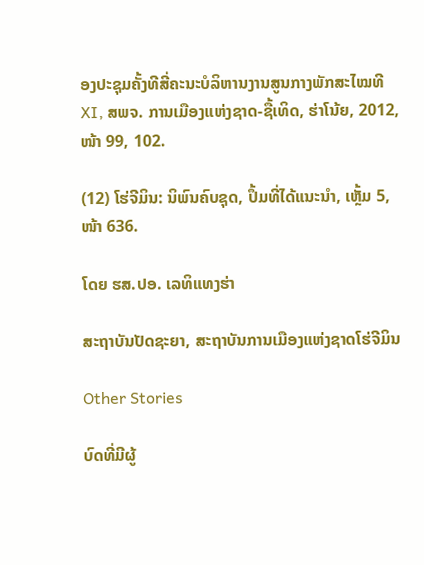ອງປະຊຸມຄັ້ງທີສີ່ຄະນະບໍລິຫານງານສູນກາງພັກສະໄໝທີ XI, ສພຈ. ການເມືອງແຫ່ງຊາດ-ຊື້ເທິດ, ຮ່າໂນ້ຍ, 2012, ໜ້າ 99, 102.

(12) ໂຮ່ຈີມິນ: ນິພົນຄົບຊຸດ, ປຶ້ມທີ່ໄດ້ແນະນຳ, ເຫຼັ້ມ 5, ໜ້າ 636.

ໂດຍ ຮສ.ປອ. ເລທິແທງຮ່າ

ສະຖາບັນປັດຊະຍາ, ສະຖາບັນການເມືອງແຫ່ງຊາດໂຮ່ຈີມິນ

Other Stories

ບົດທີ່ມີຜູ້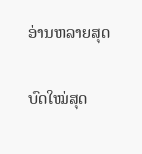ອ່ານຫລາຍສຸດ

ບົດໃໝ່ສຸດ